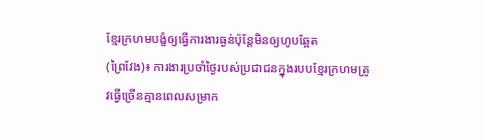ខ្មែរក្រហមបង្ខំឲ្យធ្វើការងារធ្ងន់ប៉ុន្តែមិនឲ្យហូបឆ្អែត
(ព្រៃវែង)៖ ការងារប្រចាំថ្ងៃរបស់ប្រជាជនក្នុងរបបខ្មែរក្រហមត្រូវធ្វើច្រើនគ្មានពេលសម្រាក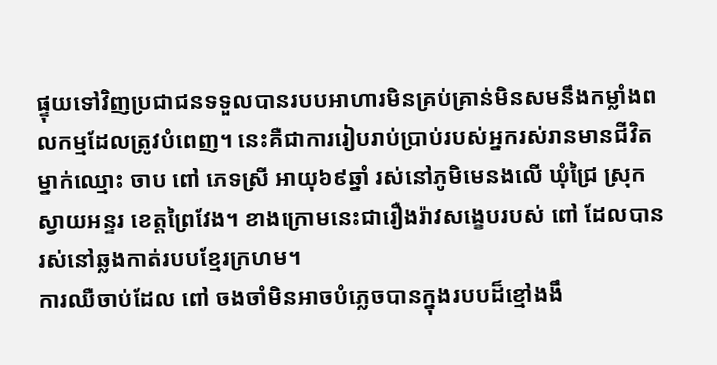ផ្ទុយទៅវិញប្រជាជនទទួលបានរបបអាហារមិនគ្រប់គ្រាន់មិនសមនឹងកម្លាំងពលកម្មដែលត្រូវបំពេញ។ នេះគឺជាការរៀបរាប់ប្រាប់របស់អ្នករស់រានមានជីវិតម្នាក់ឈ្មោះ ចាប ពៅ ភេទស្រី អាយុ៦៩ឆ្នាំ រស់នៅភូមិមេនងលើ ឃុំជ្រៃ ស្រុកស្វាយអន្ទរ ខេត្តព្រៃវែង។ ខាងក្រោមនេះជារឿងរ៉ាវសង្ខេបរបស់ ពៅ ដែលបានរស់នៅឆ្លងកាត់របបខ្មែរក្រហម។
ការឈឺចាប់ដែល ពៅ ចងចាំមិនអាចបំភ្លេចបានក្នុងរបបដ៏ខ្មៅងងឹ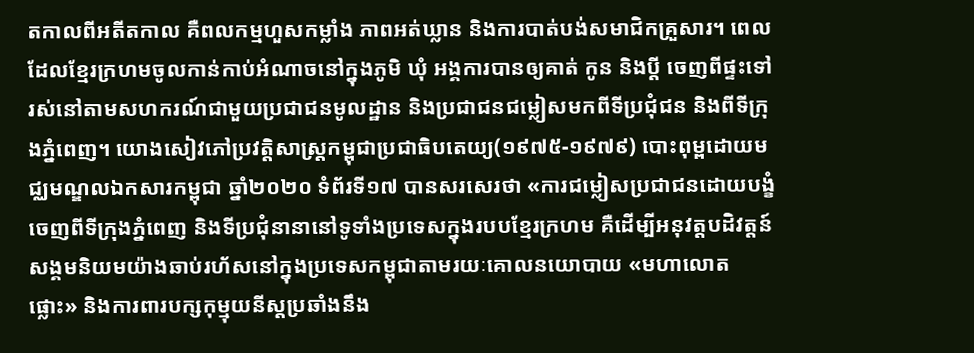តកាលពីអតីតកាល គឺពលកម្មហួសកម្លាំង ភាពអត់ឃ្លាន និងការបាត់បង់សមាជិកគ្រួសារ។ ពេលដែលខ្មែរក្រហមចូលកាន់កាប់អំណាចនៅក្នុងភូមិ ឃុំ អង្គការបានឲ្យគាត់ កូន និងប្តី ចេញពីផ្ទះទៅរស់នៅតាមសហករណ៍ជាមួយប្រជាជនមូលដ្ឋាន និងប្រជាជនជម្លៀសមកពីទីប្រជុំជន និងពីទីក្រុងភ្នំពេញ។ យោងសៀវភៅប្រវត្តិសាស្រ្តកម្ពុជាប្រជាធិបតេយ្យ(១៩៧៥-១៩៧៩) បោះពុម្ពដោយមជ្ឈមណ្ឌលឯកសារកម្ពុជា ឆ្នាំ២០២០ ទំព័រទី១៧ បានសរសេរថា «ការជម្លៀសប្រជាជនដោយបង្ខំចេញពីទីក្រុងភ្នំពេញ និងទីប្រជុំនានានៅទូទាំងប្រទេសក្នុងរបបខ្មែរក្រហម គឺដើម្បីអនុវត្តបដិវត្តន៍សង្គមនិយមយ៉ាងឆាប់រហ័សនៅក្នុងប្រទេសកម្ពុជាតាមរយៈគោលនយោបាយ «មហាលោតផ្លោះ» និងការពារបក្សកុម្មុយនីស្តប្រឆាំងនឹង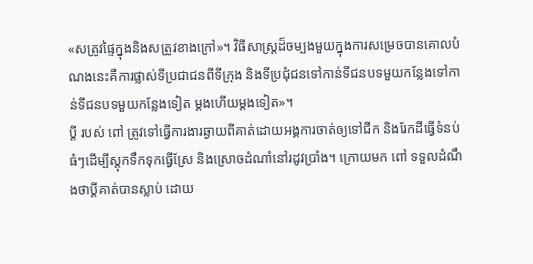«សត្រូវផ្ទៃក្នុងនិងសត្រូវខាងក្រៅ»។ វិធីសាស្ត្រដ៏ចម្បងមួយក្នុងការសម្រេចបានគោលបំណងនេះគឺការផ្លាស់ទីប្រជាជនពីទីក្រុង និងទីប្រជុំជនទៅកាន់ទីជនបទមួយកន្លែងទៅកាន់ទីជនបទមួយកន្លែងទៀត ម្តងហើយម្តងទៀត»។
ប្តី របស់ ពៅ ត្រូវទៅធ្វើការងារឆ្ងាយពីគាត់ដោយអង្គការចាត់ឲ្យទៅជីក និងរែកដីធ្វើទំនប់ធំៗដើម្បីស្តុកទឹកទុកធ្វើស្រែ និងស្រោចដំណាំនៅរដូវប្រាំង។ ក្រោយមក ពៅ ទទួលដំណឹងថាប្តីគាត់បានស្លាប់ ដោយ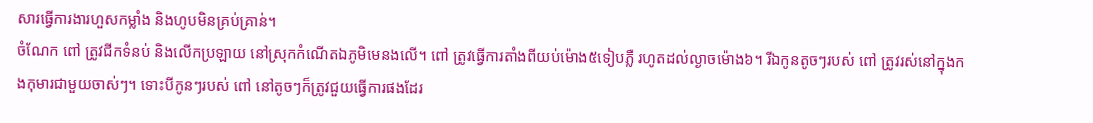សារធ្វើការងារហួសកម្លាំង និងហូបមិនគ្រប់គ្រាន់។
ចំណែក ពៅ ត្រូវជីកទំនប់ និងលើកប្រឡាយ នៅស្រុកកំណើតឯភូមិមេនងលើ។ ពៅ ត្រូវធ្វើការតាំងពីយប់ម៉ោង៥ទៀបភ្លឺ រហូតដល់ល្ងាចម៉ោង៦។ រីឯកូនតូចៗរបស់ ពៅ ត្រូវរស់នៅក្នុងកងកុមារជាមួយចាស់ៗ។ ទោះបីកូនៗរបស់ ពៅ នៅតូចៗក៏ត្រូវជួយធ្វើការផងដែរ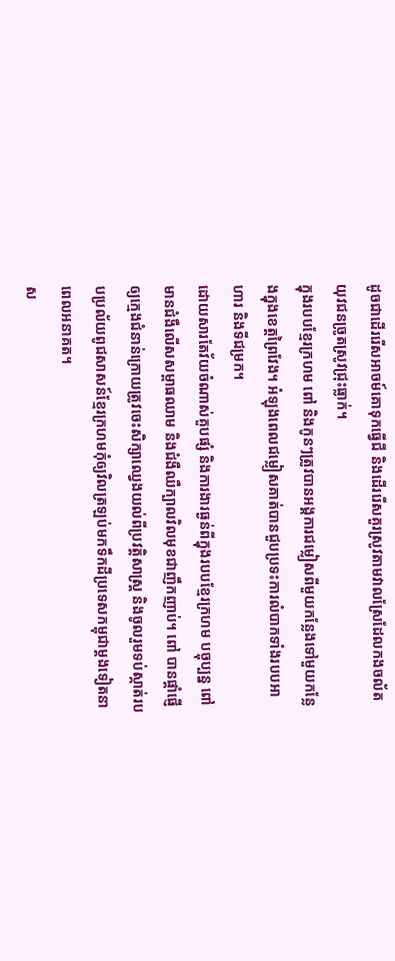ដូចជាដើររើសអាចម៍គោទុកធ្វើជី និងដើររើសគួរស្រូវតាមវាលស្រែដែលកងចល័តយុវជនច្រូតស្រូវជ្រុះធ្លាក់។
ក្នុងរបបខ្មែរក្រហម ពៅ និងកូនៗត្រូវបានអង្គការជម្លៀសពីមួយកន្លែងទៅមួយកន្លែងក្នុងខេត្តព្រៃវែង។ អំឡុងពេលជម្លៀសគាត់បានជួបប្រទះការលំបាកទាំងរបបអាហារ និងទីជម្រក។
ដោយសារតែវ័យចំណាស់គួបផ្សំ និងការងារធ្ងន់ពីក្នុងរបបខ្មែរក្រហម បច្ចុប្បន្ន ពៅ មានជំងឺលើសសម្ពាធឈាម និងជំងឺឈឺក្បាលវិលមុខជាញឹកញាប់។ ពៅ បានផ្តាំផ្ញើឲ្យក្មេងជំនាន់ក្រោយត្រូវចេះសិក្សាឈ្វេងយល់ពីប្រវត្តិសាស្រ្ត និងចូលរួមទប់ស្កាត់របបប្រល័យពូជសាសន៍ខ្មែរក្រហមកុំឲ្យវិលត្រឡប់មកទឹកដីប្រទេសកម្ពុជាម្តងទៀតនាពេលអនាគត។
ស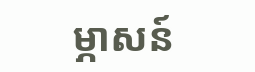ម្ភាសន៍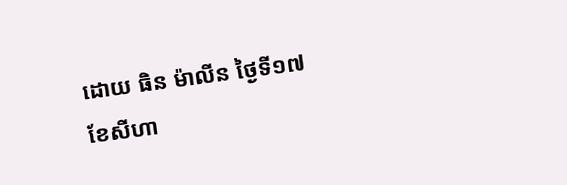ដោយ ធិន ម៉ាលីន ថ្ងៃទី១៧ ខែសីហា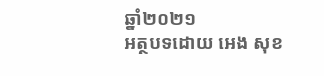ឆ្នាំ២០២១
អត្ថបទដោយ អេង សុខ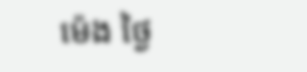ម៉េង ថ្ងៃ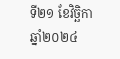ទី២១ ខែវិច្ឆិកា ឆ្នាំ២០២៤